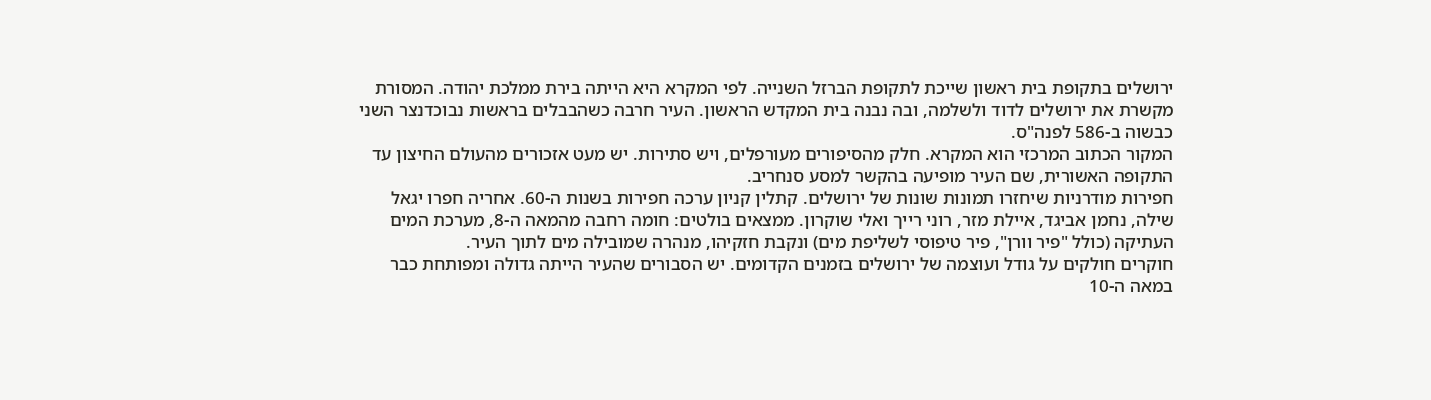ירושלים בתקופת בית ראשון שייכת לתקופת הברזל השנייה. לפי המקרא היא הייתה בירת ממלכת יהודה. המסורת מקשרת את ירושלים לדוד ולשלמה, ובה נבנה בית המקדש הראשון. העיר חרבה כשהבבלים בראשות נבוכדנצר השני כבשוה ב-586 לפנה"ס.
המקור הכתוב המרכזי הוא המקרא. חלק מהסיפורים מעורפלים, ויש סתירות. יש מעט אזכורים מהעולם החיצון עד התקופה האשורית, שם העיר מופיעה בהקשר למסע סנחריב.
חפירות מודרניות שיחזרו תמונות שונות של ירושלים. קתלין קניון ערכה חפירות בשנות ה-60. אחריה חפרו יגאל שילה, נחמן אביגד, איילת מזר, רוני רייך ואלי שוקרון. ממצאים בולטים: חומה רחבה מהמאה ה-8, מערכת המים העתיקה (כולל "פיר וורן", פיר טיפוסי לשליפת מים) ונקבת חזקיהו, מנהרה שמובילה מים לתוך העיר.
חוקרים חולקים על גודל ועוצמה של ירושלים בזמנים הקדומים. יש הסבורים שהעיר הייתה גדולה ומפותחת כבר במאה ה-10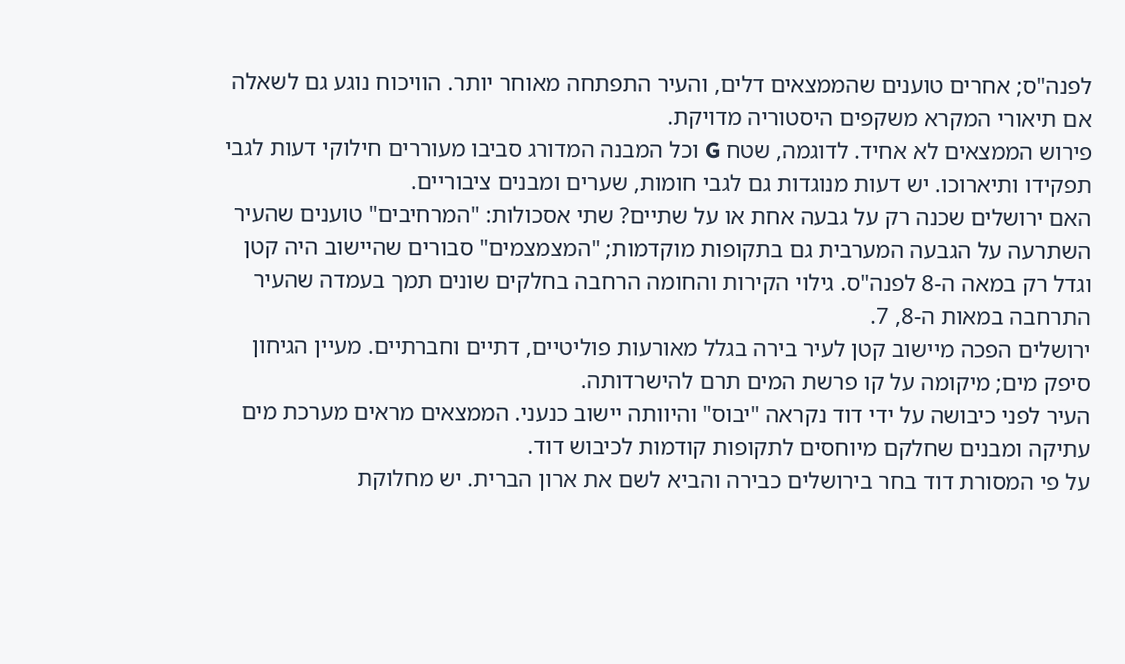לפנה"ס; אחרים טוענים שהממצאים דלים, והעיר התפתחה מאוחר יותר. הוויכוח נוגע גם לשאלה אם תיאורי המקרא משקפים היסטוריה מדויקת.
פירוש הממצאים לא אחיד. לדוגמה, שטח G וכל המבנה המדורג סביבו מעוררים חילוקי דעות לגבי תפקידו ותיארוכו. יש דעות מנוגדות גם לגבי חומות, שערים ומבנים ציבוריים.
האם ירושלים שכנה רק על גבעה אחת או על שתיים? שתי אסכולות: "המרחיבים" טוענים שהעיר השתרעה על הגבעה המערבית גם בתקופות מוקדמות; "המצמצמים" סבורים שהיישוב היה קטן וגדל רק במאה ה-8 לפנה"ס. גילוי הקירות והחומה הרחבה בחלקים שונים תמך בעמדה שהעיר התרחבה במאות ה-8, 7.
ירושלים הפכה מיישוב קטן לעיר בירה בגלל מאורעות פוליטיים, דתיים וחברתיים. מעיין הגיחון סיפק מים; מיקומה על קו פרשת המים תרם להישרדותה.
העיר לפני כיבושה על ידי דוד נקראה "יבוס" והיוותה יישוב כנעני. הממצאים מראים מערכת מים עתיקה ומבנים שחלקם מיוחסים לתקופות קודמות לכיבוש דוד.
על פי המסורת דוד בחר בירושלים כבירה והביא לשם את ארון הברית. יש מחלוקת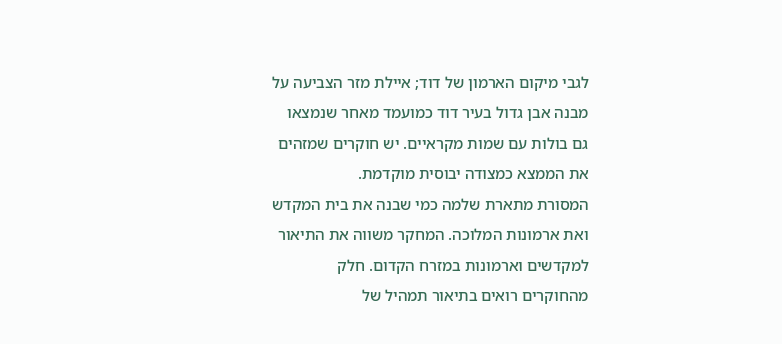לגבי מיקום הארמון של דוד; איילת מזר הצביעה על מבנה אבן גדול בעיר דוד כמועמד מאחר שנמצאו גם בולות עם שמות מקראיים. יש חוקרים שמזהים את הממצא כמצודה יבוסית מוקדמת.
המסורת מתארת שלמה כמי שבנה את בית המקדש ואת ארמונות המלוכה. המחקר משווה את התיאור למקדשים וארמונות במזרח הקדום. חלק מהחוקרים רואים בתיאור תמהיל של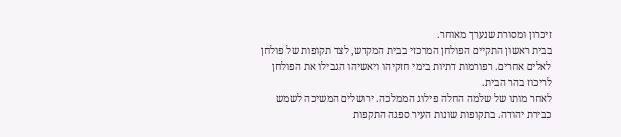זיכרון ומסורת שנערך מאוחר.
בבית ראשון התקיים הפולחן המרכזי בבית המקדש, לצד תקופות של פולחן לאלים אחרים. רפורמות דתיות בימי חזקיהו ויאשיהו הגבילו את הפולחן לריכוז בהר הבית.
לאחר מותו של שלמה החלה פילוג הממלכה. ירושלים המשיכה לשמש כבירת יהודה. בתקופות שונות העיר ספגה התקפות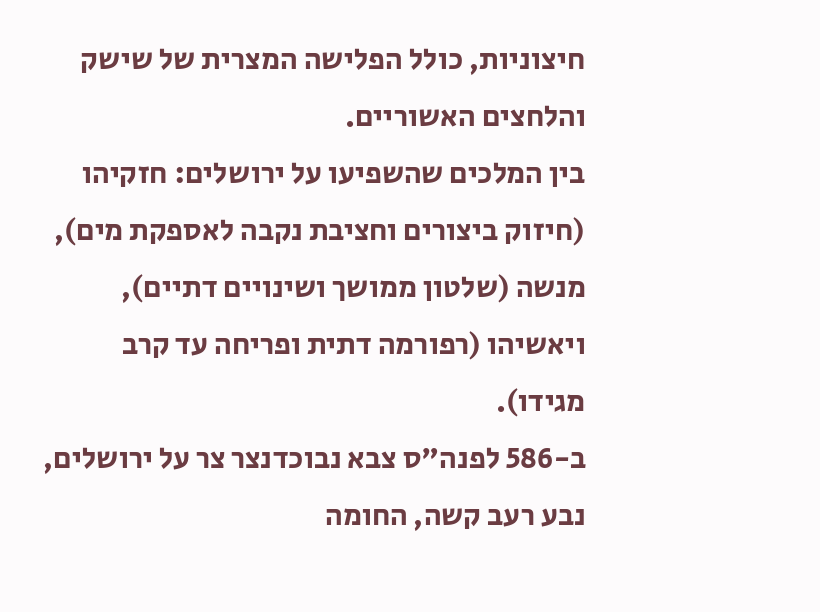חיצוניות, כולל הפלישה המצרית של שישק והלחצים האשוריים.
בין המלכים שהשפיעו על ירושלים: חזקיהו (חיזוק ביצורים וחציבת נקבה לאספקת מים), מנשה (שלטון ממושך ושינויים דתיים), ויאשיהו (רפורמה דתית ופריחה עד קרב מגידו).
ב-586 לפנה"ס צבא נבוכדנצר צר על ירושלים, נבע רעב קשה, החומה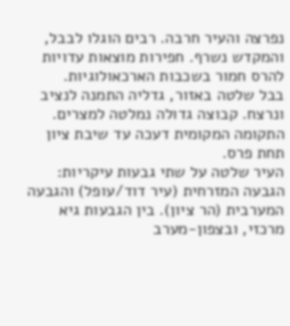נפרצה והעיר חרבה. רבים הוגלו לבבל, והמקדש נשרף. חפירות מוצאות עדויות להרס חמור בשכבות הארכאולוגיות.
בבל שלטה באזור, גדליה התמנה לנציב ונרצח. קבוצה גדולה נמלטה למצרים. התקומה המקומית דעכה עד שיבת ציון תחת פרס.
העיר שלטה על שתי גבעות עיקריות: הגבעה המזרחית (עיר דוד/עופל) והגבעה המערבית (הר ציון). בין הגבעות גיא מרכזי, ובצפון-מערב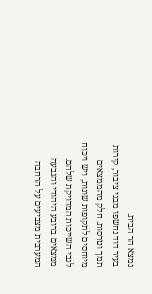נמצא הר הבית.
בעיר דוד נחשפו מבני ציבור, קירות תמך וטרסות. חלק מהממצאים מיוחסים לתקופות שונות, ויש ויכוח לגבי השייכות המדויקת שלהם.
ממצאים ברובע היהודי והגבעה המערבית מצביעים על הרחבה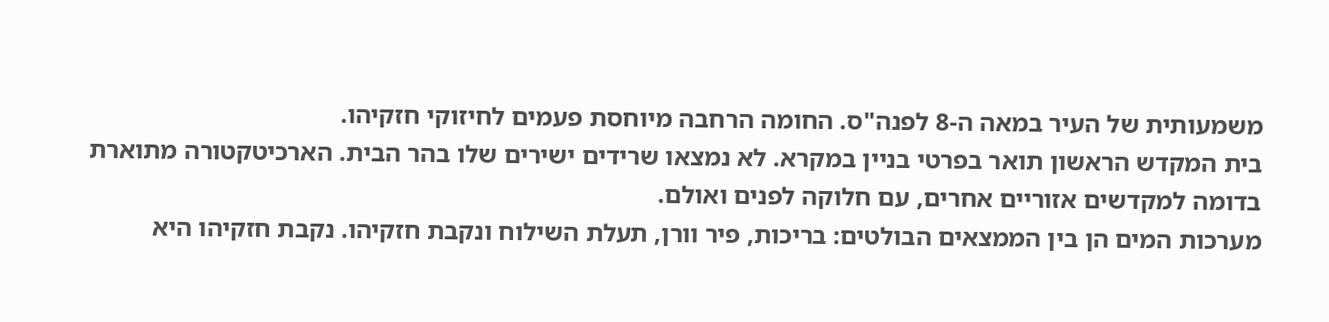משמעותית של העיר במאה ה-8 לפנה"ס. החומה הרחבה מיוחסת פעמים לחיזוקי חזקיהו.
בית המקדש הראשון תואר בפרטי בניין במקרא. לא נמצאו שרידים ישירים שלו בהר הבית. הארכיטקטורה מתוארת בדומה למקדשים אזוריים אחרים, עם חלוקה לפנים ואולם.
מערכות המים הן בין הממצאים הבולטים: בריכות, פיר וורן, תעלת השילוח ונקבת חזקיהו. נקבת חזקיהו היא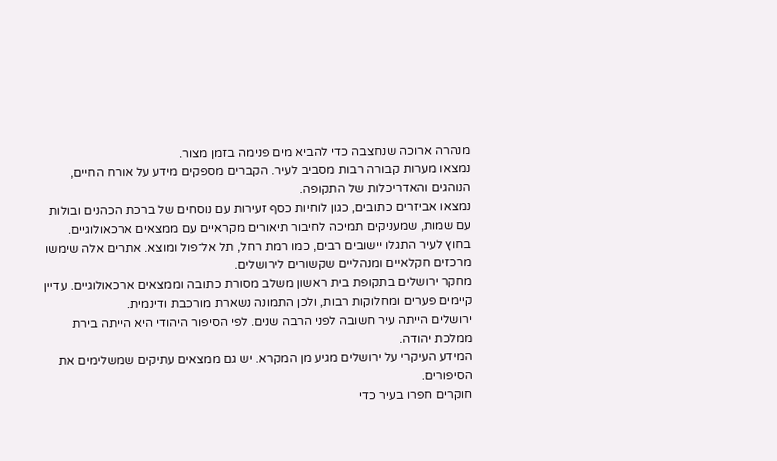מנהרה ארוכה שנחצבה כדי להביא מים פנימה בזמן מצור.
נמצאו מערות קבורה רבות מסביב לעיר. הקברים מספקים מידע על אורח החיים, הנוהגים והאדריכלות של התקופה.
נמצאו אביזרים כתובים, כגון לוחיות כסף זעירות עם נוסחים של ברכת הכהנים ובולות עם שמות, שמעניקים תמיכה לחיבור תיאורים מקראיים עם ממצאים ארכאולוגיים.
בחוץ לעיר התגלו יישובים רבים, כמו רמת רחל, תל אל־פול ומוצא. אתרים אלה שימשו מרכזים חקלאיים ומנהליים שקשורים לירושלים.
מחקר ירושלים בתקופת בית ראשון משלב מסורת כתובה וממצאים ארכאולוגיים. עדיין קיימים פערים ומחלוקות רבות, ולכן התמונה נשארת מורכבת ודינמית.
ירושלים הייתה עיר חשובה לפני הרבה שנים. לפי הסיפור היהודי היא הייתה בירת ממלכת יהודה.
המידע העיקרי על ירושלים מגיע מן המקרא. יש גם ממצאים עתיקים שמשלימים את הסיפורים.
חוקרים חפרו בעיר כדי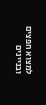למצוא חפצים ובניינים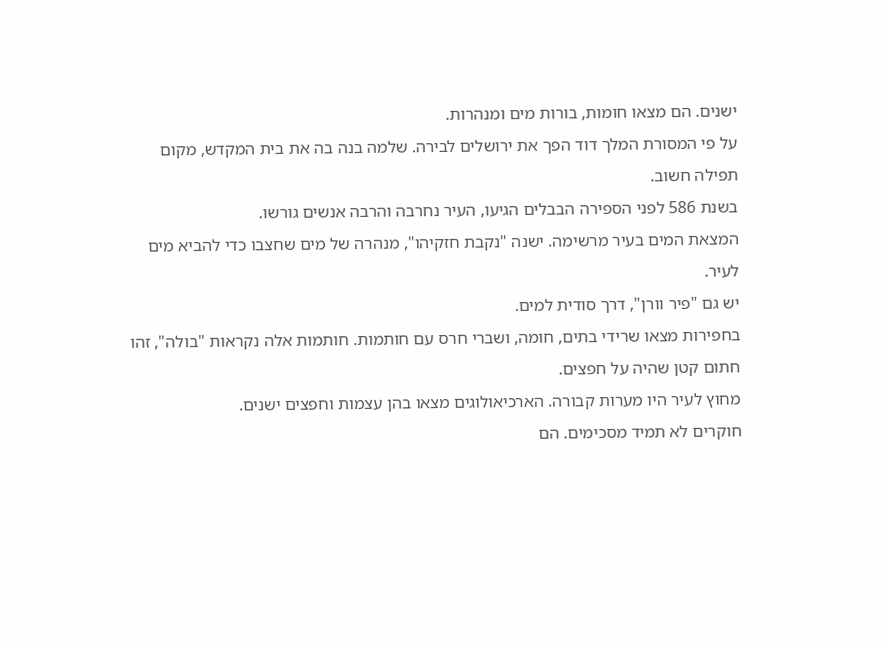ישנים. הם מצאו חומות, בורות מים ומנהרות.
על פי המסורת המלך דוד הפך את ירושלים לבירה. שלמה בנה בה את בית המקדש, מקום תפילה חשוב.
בשנת 586 לפני הספירה הבבלים הגיעו, העיר נחרבה והרבה אנשים גורשו.
המצאת המים בעיר מרשימה. ישנה "נקבת חזקיהו", מנהרה של מים שחצבו כדי להביא מים לעיר.
יש גם "פיר וורן", דרך סודית למים.
בחפירות מצאו שרידי בתים, חומה, ושברי חרס עם חותמות. חותמות אלה נקראות "בולה", זהו חתום קטן שהיה על חפצים.
מחוץ לעיר היו מערות קבורה. הארכיאולוגים מצאו בהן עצמות וחפצים ישנים.
חוקרים לא תמיד מסכימים. הם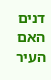דנים האם העיר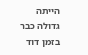הייתה גדולה כבר בזמן דוד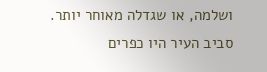ושלמה, או שגדלה מאוחר יותר.
סביב העיר היו כפרים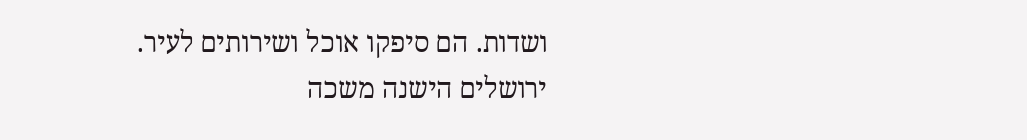ושדות. הם סיפקו אוכל ושירותים לעיר.
ירושלים הישנה משכה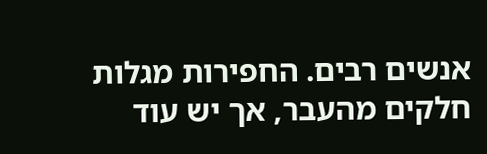אנשים רבים. החפירות מגלות חלקים מהעבר, אך יש עוד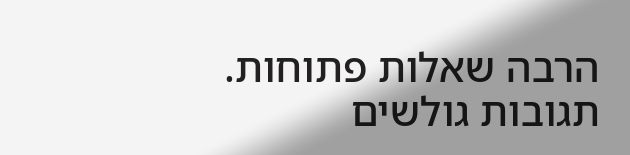הרבה שאלות פתוחות.
תגובות גולשים